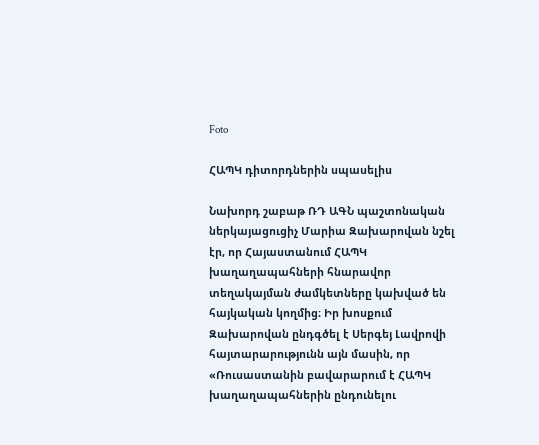Foto

ՀԱՊԿ դիտորդներին սպասելիս

Նախորդ շաբաթ ՌԴ ԱԳՆ պաշտոնական ներկայացուցիչ Մարիա Զախարովան նշել էր, որ Հայաստանում ՀԱՊԿ խաղաղապահների հնարավոր տեղակայման ժամկետները կախված են հայկական կողմից։ Իր խոսքում Զախարովան ընդգծել է Սերգեյ Լավրովի հայտարարությունն այն մասին, որ «Ռուսաստանին բավարարում է ՀԱՊԿ խաղաղապահներին ընդունելու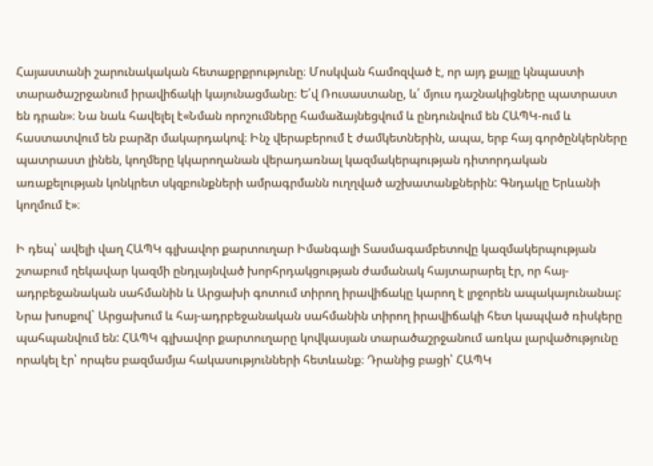Հայաստանի շարունակական հետաքրքրությունը։ Մոսկվան համոզված է, որ այդ քայլը կնպաստի տարածաշրջանում իրավիճակի կայունացմանը։ Ե՛վ Ռուսաստանը, և՛ մյուս դաշնակիցները պատրաստ են դրան»։ Նա նաև հավելել է«Նման որոշումները համաձայնեցվում և ընդունվում են ՀԱՊԿ-ում և հաստատվում են բարձր մակարդակով։ Ինչ վերաբերում է ժամկետներին, ապա, երբ հայ գործընկերները պատրաստ լինեն, կողմերը կկարողանան վերադառնալ կազմակերպության դիտորդական առաքելության կոնկրետ սկզբունքների ամրագրմանն ուղղված աշխատանքներին: Գնդակը Երևանի կողմում է»։

Ի դեպ՝ ավելի վաղ ՀԱՊԿ գլխավոր քարտուղար Իմանգալի Տասմագամբետովը կազմակերպության շտաբում ղեկավար կազմի ընդլայնված խորհրդակցության ժամանակ հայտարարել էր, որ հայ-ադրբեջանական սահմանին և Արցախի գոտում տիրող իրավիճակը կարող է լրջորեն ապակայունանալ: Նրա խոսքով` Արցախում և հայ-ադրբեջանական սահմանին տիրող իրավիճակի հետ կապված ռիսկերը պահպանվում են: ՀԱՊԿ գլխավոր քարտուղարը կովկասյան տարածաշրջանում առկա լարվածությունը որակել էր՝ որպես բազմամյա հակասությունների հետևանք։ Դրանից բացի՝ ՀԱՊԿ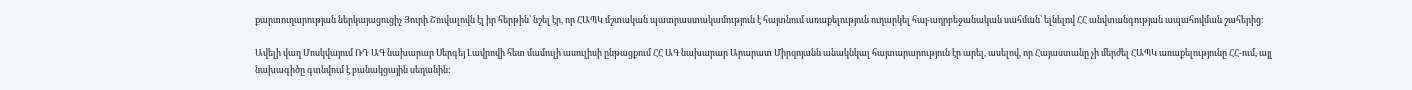քարտուղարության ներկայացուցիչ Յուրի Շուվալովն էլ իր հերթին՝ նշել էր, որ ՀԱՊԿ մշտական պատրաստակամություն է հայտնում առաքելություն ուղարկել հայ-ադրբեջանական սահման՝ ելնելով ՀՀ անվտանգության ապահովման շահերից։

Ավելի վաղ Մոսկվայում ՌԴ ԱԳ նախարար Սերգեյ Լավրովի հետ մամուլի ասուլիսի ընթացքում ՀՀ ԱԳ նախարար Արարատ Միրզոյանն անակնկալ հայտարարություն էր արել, ասելով, որ Հայաստանը չի մերժել ՀԱՊԿ առաքելությունը ՀՀ-ում, այլ նախագիծը գտնվում է բանակցային սեղանին: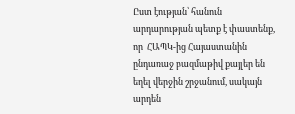Ըստ էության՝ հանուն արդարության պետք է փաստենք, որ  ՀԱՊԿ-ից Հայաստանին ընդառաջ բազմաթիվ քայլեր են եղել վերջին շրջանում, սակայն արդեն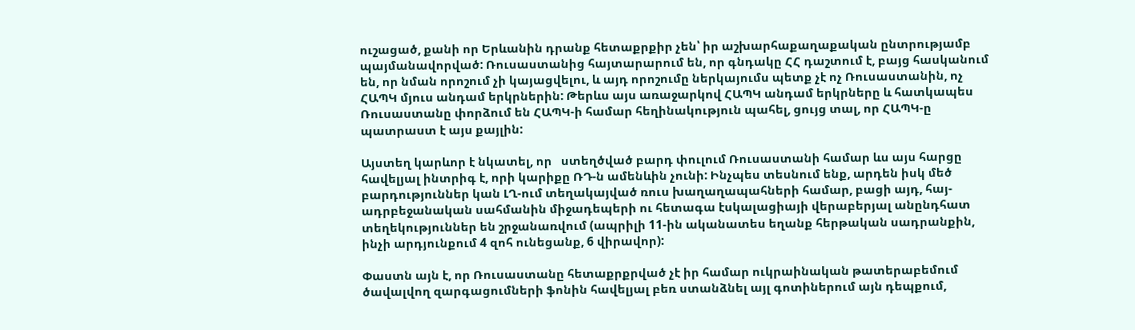ուշացած, քանի որ Երևանին դրանք հետաքրքիր չեն՝ իր աշխարհաքաղաքական ընտրությամբ պայմանավորված: Ռուսաստանից հայտարարում են, որ գնդակը ՀՀ դաշտում է, բայց հասկանում են, որ նման որոշում չի կայացվելու, և այդ որոշումը ներկայումս պետք չէ ոչ Ռուսաստանին, ոչ ՀԱՊԿ մյուս անդամ երկրներին: Թերևս այս առաջարկով ՀԱՊԿ անդամ երկրները և հատկապես Ռուսաստանը փորձում են ՀԱՊԿ-ի համար հեղինակություն պահել, ցույց տալ, որ ՀԱՊԿ-ը պատրաստ է այս քայլին:

Այստեղ կարևոր է նկատել, որ   ստեղծված բարդ փուլում Ռուսաստանի համար ևս այս հարցը հավելյալ ինտրիգ է, որի կարիքը ՌԴ-ն ամենևին չունի: Ինչպես տեսնում ենք, արդեն իսկ մեծ բարդություններ կան ԼՂ-ում տեղակայված ռուս խաղաղապահների համար, բացի այդ, հայ-ադրբեջանական սահմանին միջադեպերի ու հետագա էսկալացիայի վերաբերյալ անընդհատ տեղեկություններ են շրջանառվում (ապրիլի 11-ին ականատես եղանք հերթական սադրանքին, ինչի արդյունքում 4 զոհ ունեցանք, 6 վիրավոր):

Փաստն այն է, որ Ռուսաստանը հետաքրքրված չէ իր համար ուկրաինական թատերաբեմում ծավալվող զարգացումների ֆոնին հավելյալ բեռ ստանձնել այլ գոտիներում այն դեպքում,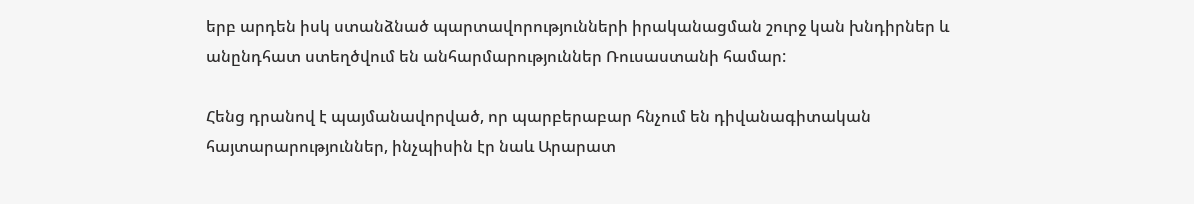երբ արդեն իսկ ստանձնած պարտավորությունների իրականացման շուրջ կան խնդիրներ և անընդհատ ստեղծվում են անհարմարություններ Ռուսաստանի համար:

Հենց դրանով է պայմանավորված, որ պարբերաբար հնչում են դիվանագիտական հայտարարություններ, ինչպիսին էր նաև Արարատ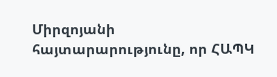Միրզոյանի հայտարարությունը, որ ՀԱՊԿ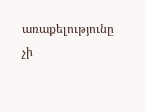առաքելությունը չի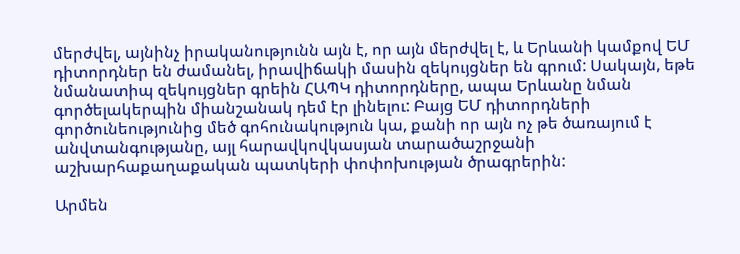մերժվել, այնինչ իրականությունն այն է, որ այն մերժվել է, և Երևանի կամքով ԵՄ դիտորդներ են ժամանել, իրավիճակի մասին զեկույցներ են գրում: Սակայն, եթե նմանատիպ զեկույցներ գրեին ՀԱՊԿ դիտորդները, ապա Երևանը նման գործելակերպին միանշանակ դեմ էր լինելու: Բայց ԵՄ դիտորդների գործունեությունից մեծ գոհունակություն կա, քանի որ այն ոչ թե ծառայում է անվտանգությանը, այլ հարավկովկասյան տարածաշրջանի աշխարհաքաղաքական պատկերի փոփոխության ծրագրերին:

Արմեն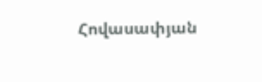Հովասափյան